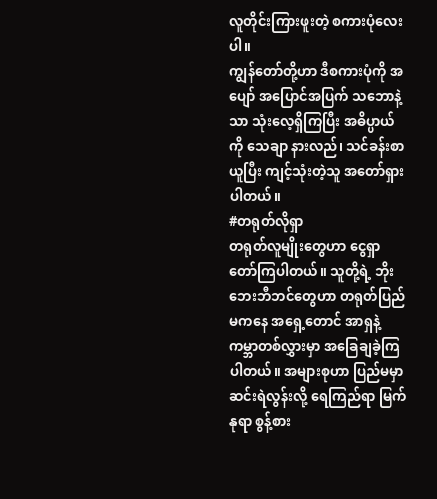လူတိုင်းကြားဖူးတဲ့ စကားပုံလေးပါ။
ကျွန်တော်တို့ဟာ ဒီစကားပုံကို အပျော် အပြောင်အပြက် သဘောနဲ့သာ သုံးလေ့ရှိကြပြီး အဓိပ္ပာယ်ကို သေချာ နားလည်၊ သင်ခန်းစာယူပြီး ကျင့်သုံးတဲ့သူ အတော်ရှားပါတယ်။
#တရုတ်လိုရှာ
တရုတ်လူမျိုးတွေဟာ ငွေရှာတော်ကြပါတယ်။ သူတို့ရဲ့ ဘိုးဘေးဘီဘင်တွေဟာ တရုတ်ပြည်မကနေ အရှေ့တောင် အာရှနဲ့ ကမ္ဘာတစ်လွှားမှာ အခြေချခဲ့ကြပါတယ်။ အများစုဟာ ပြည်မမှာ ဆင်းရဲလွန်းလို့ ရေကြည်ရာ မြက်နုရာ စွန့်စား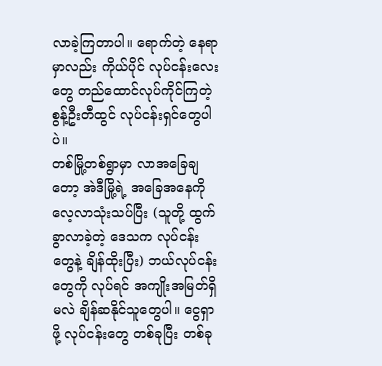လာခဲ့ကြတာပါ။ ရောက်တဲ့ နေရာမှာလည်း ကိုယ်ပိုင် လုပ်ငန်းလေးတွေ တည်ထောင်လုပ်ကိုင်ကြတဲ့ စွန့်ဦးတီထွင် လုပ်ငန်းရှင်တွေပါပဲ။
တစ်မြို့တစ်ရွာမှာ လာအခြေချတော့ အဲဒီမြို့ရဲ့ အခြေအနေကို လေ့လာသုံးသပ်ပြီး (သူတို့ ထွက်ခွာလာခဲ့တဲ့ ဒေသက လုပ်ငန်းတွေနဲ့ ချိန်ထိုးပြီး) ဘယ်လုပ်ငန်းတွေကို လုပ်ရင် အကျိုးအမြတ်ရှိမလဲ ချိန်ဆနိုင်သူတွေပါ။ ငွေရှာဖို့ လုပ်ငန်းတွေ တစ်ခုပြီး တစ်ခု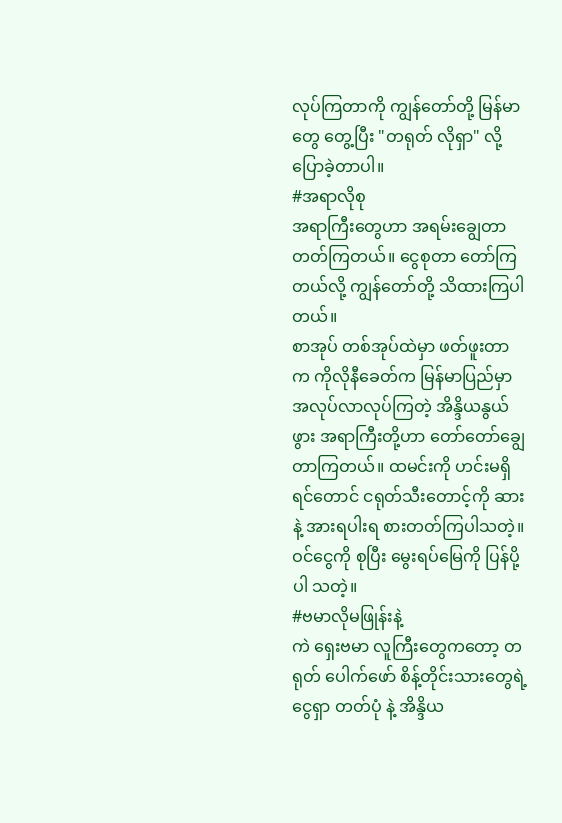လုပ်ကြတာကို ကျွန်တော်တို့ မြန်မာတွေ တွေ့ပြီး "တရုတ် လိုရှာ" လို့ပြောခဲ့တာပါ။
#အရာလိုစု
အရာကြီးတွေဟာ အရမ်းချွေတာတတ်ကြတယ်။ ငွေစုတာ တော်ကြတယ်လို့ ကျွန်တော်တို့ သိထားကြပါတယ်။
စာအုပ် တစ်အုပ်ထဲမှာ ဖတ်ဖူးတာက ကိုလိုနီခေတ်က မြန်မာပြည်မှာ အလုပ်လာလုပ်ကြတဲ့ အိန္ဒိယနွယ်ဖွား အရာကြီးတို့ဟာ တော်တော်ချွေတာကြတယ်။ ထမင်းကို ဟင်းမရှိရင်တောင် ငရုတ်သီးတောင့်ကို ဆားနဲ့ အားရပါးရ စားတတ်ကြပါသတဲ့။ ဝင်ငွေကို စုပြီး မွေးရပ်မြေကို ပြန်ပို့ပါ သတဲ့။
#ဗမာလိုမဖြုန်းနဲ့
ကဲ ရှေးဗမာ လူကြီးတွေကတော့ တရုတ် ပေါက်ဖော် စိန့်တိုင်းသားတွေရဲ့ ငွေရှာ တတ်ပုံ နဲ့ အိန္ဒိယ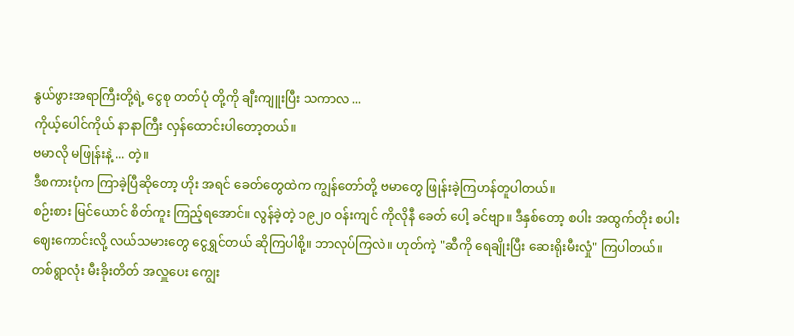နွယ်ဖွားအရာကြီးတို့ရဲ့ ငွေစု တတ်ပုံ တို့ကို ချီးကျူးပြီး သကာလ ...
ကိုယ့်ပေါင်ကိုယ် နာနာကြီး လှန်ထောင်းပါတော့တယ်။
ဗမာလို မဖြုန်းနဲ့ ... တဲ့။
ဒီစကားပုံက ကြာခဲ့ပြီဆိုတော့ ဟိုး အရင် ခေတ်တွေထဲက ကျွန်တော်တို့ ဗမာတွေ ဖြုန်းခဲ့ကြဟန်တူပါတယ်။
စဉ်းစား မြင်ယောင် စိတ်ကူး ကြည့်ရအောင်။ လွန်ခဲ့တဲ့ ၁၉၂၀ ဝန်းကျင် ကိုလိုနီ ခေတ် ပေါ့ ခင်ဗျာ။ ဒီနှစ်တော့ စပါး အထွက်တိုး စပါးဈေးကောင်းလို့ လယ်သမားတွေ ငွေရွှင်တယ် ဆိုကြပါစို့။ ဘာလုပ်ကြလဲ။ ဟုတ်ကဲ့ "ဆီကို ရေချိုးပြီး ဆေးရိုးမီးလှုံ" ကြပါတယ်။ တစ်ရွာလုံး မီးခိုးတိတ် အလှူပေး ကျွေး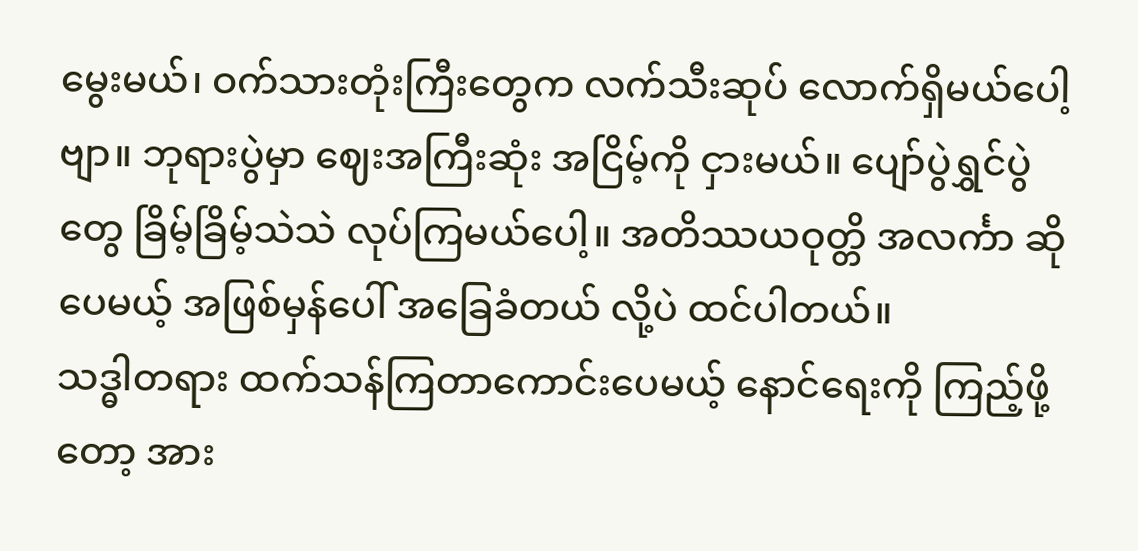မွေးမယ်၊ ဝက်သားတုံးကြီးတွေက လက်သီးဆုပ် လောက်ရှိမယ်ပေါ့ဗျာ။ ဘုရားပွဲမှာ ဈေးအကြီးဆုံး အငြိမ့်ကို ငှားမယ်။ ပျော်ပွဲရွှင်ပွဲ တွေ ခြိမ့်ခြိမ့်သဲသဲ လုပ်ကြမယ်ပေါ့။ အတိဿယဝုတ္တိ အလင်္ကာ ဆိုပေမယ့် အဖြစ်မှန်ပေါ် အခြေခံတယ် လို့ပဲ ထင်ပါတယ်။
သဒ္ဓါတရား ထက်သန်ကြတာကောင်းပေမယ့် နောင်ရေးကို ကြည့်ဖို့တော့ အား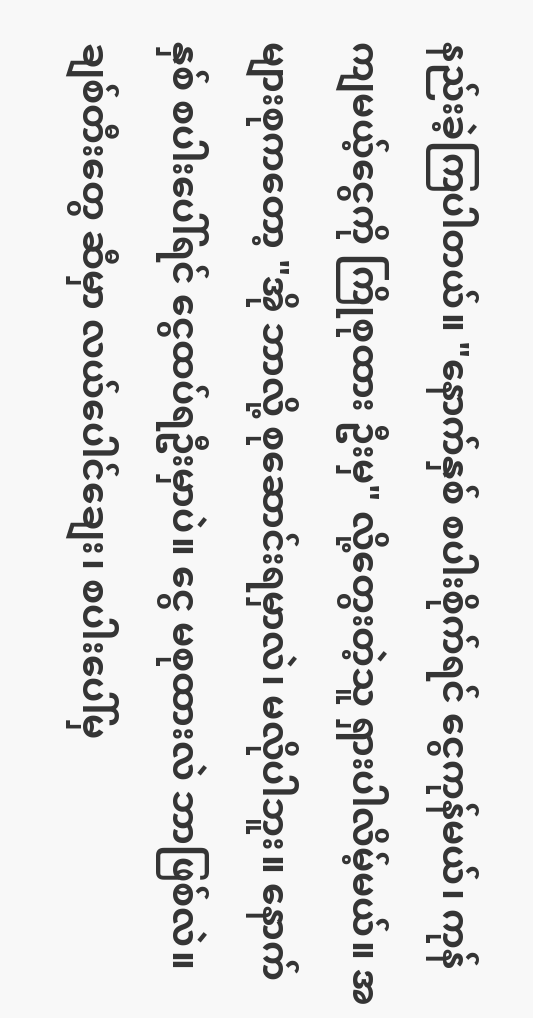နည်းခဲ့ကြပါတယ်။ "နောက်နှစ် စပါးစိုက်ရင် ငွေကုန်မယ်၊ ကုန်ကျမယ့်ငွေကို ကြိုစုထား ဦးမှ" လို့တွေးတဲ့သူ ရှားပါလိမ့်မယ်။ အများစုကတော့ "အို ဘာလို့ စုဆောင်းရမှာလဲ၊ မလိုပါဘူး။ နောက်နှစ် စပါးပေါ်ရင် ငွေထပ်ရဦးမှာပဲ။ ငွေ မစုထားလဲ ဘာဖြစ်လဲ။ ချစ်တီးတွေ ဆီမှာ လယ်ပေါင်ချေး၊ စပါးပေါ်မှ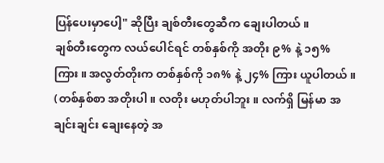ပြန်ပေးမှာပေါ့" ဆိုပြီး ချစ်တီးတွေဆီက ချေးပါတယ်။
ချစ်တီးတွေက လယ်ပေါင်ရင် တစ်နှစ်ကို အတိုး ၉% နဲ့ ၁၅% ကြား။ အလွတ်တိုးက တစ်နှစ်ကို ၁၈% နဲ့ ၂၄% ကြား ယူပါတယ်။ (တစ်နှစ်စာ အတိုးပါ။ လတိုး မဟုတ်ပါဘူး။ လက်ရှိ မြန်မာ အချင်းချင်း ချေးနေတဲ့ အ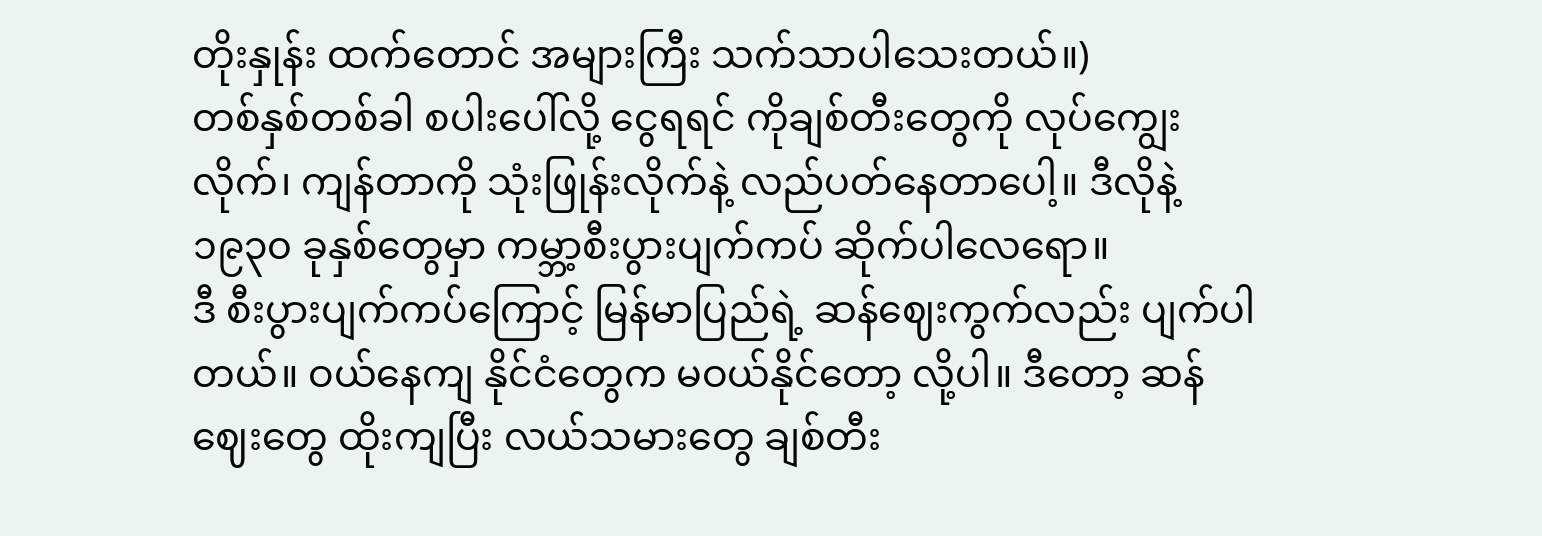တိုးနှုန်း ထက်တောင် အများကြီး သက်သာပါသေးတယ်။)
တစ်နှစ်တစ်ခါ စပါးပေါ်လို့ ငွေရရင် ကိုချစ်တီးတွေကို လုပ်ကျွေးလိုက်၊ ကျန်တာကို သုံးဖြုန်းလိုက်နဲ့ လည်ပတ်နေတာပေါ့။ ဒီလိုနဲ့ ၁၉၃၀ ခုနှစ်တွေမှာ ကမ္ဘာ့စီးပွားပျက်ကပ် ဆိုက်ပါလေရော။
ဒီ စီးပွားပျက်ကပ်ကြောင့် မြန်မာပြည်ရဲ့ ဆန်ဈေးကွက်လည်း ပျက်ပါတယ်။ ဝယ်နေကျ နိုင်ငံတွေက မဝယ်နိုင်တော့ လို့ပါ။ ဒီတော့ ဆန်ဈေးတွေ ထိုးကျပြီး လယ်သမားတွေ ချစ်တီး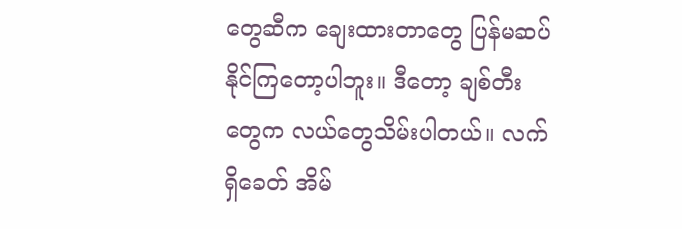တွေဆီက ချေးထားတာတွေ ပြန်မဆပ်နိုင်ကြတော့ပါဘူး။ ဒီတော့ ချစ်တီးတွေက လယ်တွေသိမ်းပါတယ်။ လက်ရှိခေတ် အိမ်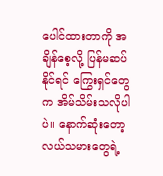ပေါင်ထားတာကို အချိန်စေ့လို့ ပြန်မဆပ်နိုင်ရင် ကြွေးရှင်တွေက အိမ်သိမ်းသလိုပါပဲ။ နောက်ဆုံးတော့ လယ်သမားတွေရဲ့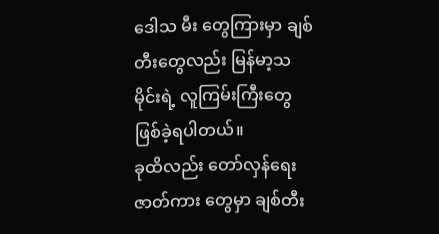ဒေါသ မီး တွေကြားမှာ ချစ်တီးတွေလည်း မြန်မာ့သမိုင်းရဲ့ လူကြမ်းကြီးတွေ ဖြစ်ခဲ့ရပါတယ်။
ခုထိလည်း တော်လှန်ရေးဇာတ်ကား တွေမှာ ချစ်တီး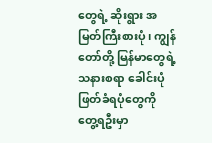တွေရဲ့ ဆိုးရွား အမြတ်ကြီးစားပုံ၊ ကျွန်တော်တို့ မြန်မာတွေရဲ့ သနားစရာ ခေါင်းပုံဖြတ်ခံရပုံတွေကို တွေ့ရဦးမှာ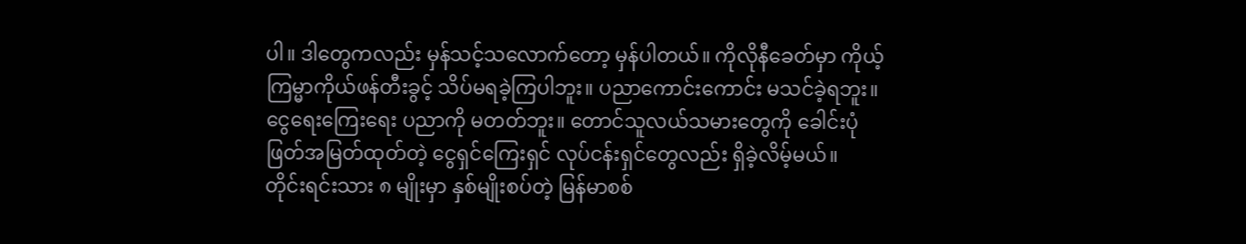ပါ။ ဒါတွေကလည်း မှန်သင့်သလောက်တော့ မှန်ပါတယ်။ ကိုလိုနီခေတ်မှာ ကိုယ့်ကြမ္မာကိုယ်ဖန်တီးခွင့် သိပ်မရခဲ့ကြပါဘူး။ ပညာကောင်းကောင်း မသင်ခဲ့ရဘူး။ ငွေရေးကြေးရေး ပညာကို မတတ်ဘူး။ တောင်သူလယ်သမားတွေကို ခေါင်းပုံဖြတ်အမြတ်ထုတ်တဲ့ ငွေရှင်ကြေးရှင် လုပ်ငန်းရှင်တွေလည်း ရှိခဲ့လိမ့်မယ်။
တိုင်းရင်းသား ၈ မျိုးမှာ နှစ်မျိုးစပ်တဲ့ မြန်မာစစ်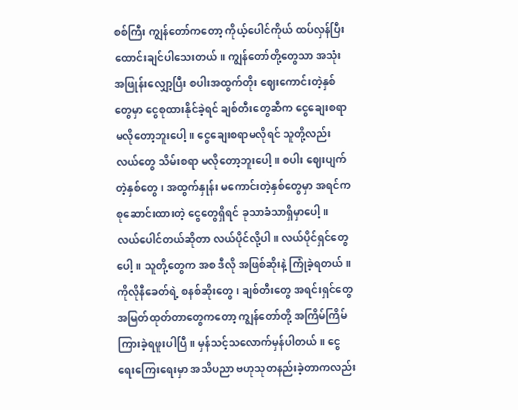စစ်ကြီး ကျွန်တော်ကတော့ ကိုယ့်ပေါင်ကိုယ် ထပ်လှန်ပြီး ထောင်းချင်ပါသေးတယ်။ ကျွန်တော်တို့တွေသာ အသုံး အဖြုန်းလျှော့ပြီး စပါးအထွက်တိုး ဈေးကောင်းတဲ့နှစ်တွေမှာ ငွေစုထားနိုင်ခဲ့ရင် ချစ်တီးတွေဆီက ငွေချေးစရာ မလိုတော့ဘူးပေါ့။ ငွေချေးစရာမလိုရင် သူတို့လည်း လယ်တွေ သိမ်းစရာ မလိုတော့ဘူးပေါ့။ စပါး ဈေးပျက်တဲ့နှစ်တွေ၊ အထွက်နှုန်း မကောင်းတဲ့နှစ်တွေမှာ အရင်က စုဆောင်းထားတဲ့ ငွေတွေရှိရင် ခုသာခံသာရှိမှာပေါ့။
လယ်ပေါင်တယ်ဆိုတာ လယ်ပိုင်လို့ပါ။ လယ်ပိုင်ရှင်တွေပေါ့။ သူတို့တွေက အစ ဒီလို အဖြစ်ဆိုးနဲ့ ကြုံခဲ့ရတယ်။ ကိုလိုနီခေတ်ရဲ့ စနစ်ဆိုးတွေ၊ ချစ်တီးတွေ အရင်းရှင်တွေ အမြတ်ထုတ်တာတွေကတော့ ကျွန်တော်တို့ အကြိမ်ကြိမ် ကြားခဲ့ရဖူးပါပြီ။ မှန်သင့်သလောက်မှန်ပါတယ်။ ငွေရေးကြေးရေးမှာ အသိပညာ ဗဟုသုတနည်းခဲ့တာကလည်း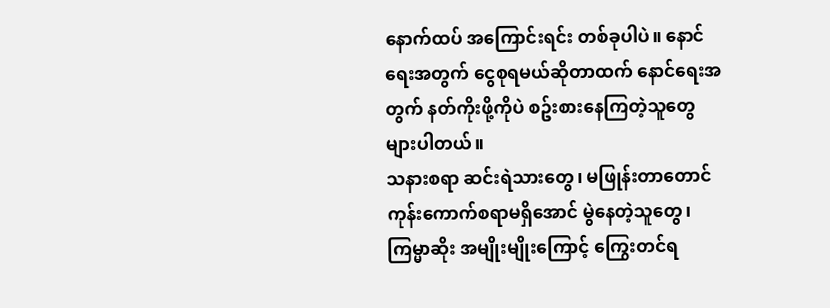နောက်ထပ် အကြောင်းရင်း တစ်ခုပါပဲ။ နောင်ရေးအတွက် ငွေစုရမယ်ဆိုတာထက် နောင်ရေးအတွက် နတ်ကိုးဖို့ကိုပဲ စဥ်းစားနေကြတဲ့သူတွေ များပါတယ်။
သနားစရာ ဆင်းရဲသားတွေ၊ မဖြုန်းတာတောင် ကုန်းကောက်စရာမရှိအောင် မွဲနေတဲ့သူတွေ၊ ကြမ္မာဆိုး အမျိုးမျိုးကြောင့် ကြွေးတင်ရ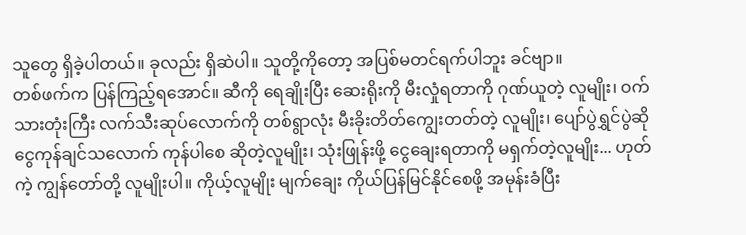သူတွေ ရှိခဲ့ပါတယ်။ ခုလည်း ရှိဆဲပါ။ သူတို့ကိုတော့ အပြစ်မတင်ရက်ပါဘူး ခင်ဗျာ။
တစ်ဖက်က ပြန်ကြည့်ရအောင်။ ဆီကို ရေချိုးပြီး ဆေးရိုးကို မီးလှုံရတာကို ဂုဏ်ယူတဲ့ လူမျိုး၊ ဝက်သားတုံးကြီး လက်သီးဆုပ်လောက်ကို တစ်ရွာလုံး မီးခိုးတိတ်ကျွေးတတ်တဲ့ လူမျိုး၊ ပျော်ပွဲရွှင်ပွဲဆို ငွေကုန်ချင်သလောက် ကုန်ပါစေ ဆိုတဲ့လူမျိုး၊ သုံးဖြုန်းဖို့ ငွေချေးရတာကို မရှက်တဲ့လူမျိုး... ဟုတ်ကဲ့ ကျွန်တော်တို့ လူမျိုးပါ။ ကိုယ့်လူမျိုး မျက်ချေး ကိုယ်ပြန်မြင်နိုင်စေဖို့ အမုန်းခံပြီး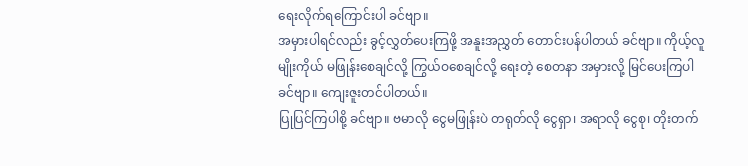ရေးလိုက်ရကြောင်းပါ ခင်ဗျာ။
အမှားပါရင်လည်း ခွင့်လွှတ်ပေးကြဖို့ အနူးအညွှတ် တောင်းပန်ပါတယ် ခင်ဗျာ။ ကိုယ့်လူမျိုးကိုယ် မဖြုန်းစေချင်လို့ ကြွယ်ဝစေချင်လို့ ရေးတဲ့ စေတနာ အမှားလို့ မြင်ပေးကြပါခင်ဗျာ။ ကျေးဇူးတင်ပါတယ်။
ပြုပြင်ကြပါစို့ ခင်ဗျာ။ ဗမာလို ငွေမဖြုန်းပဲ တရုတ်လို ငွေရှာ၊ အရာလို ငွေစု၊ တိုးတက်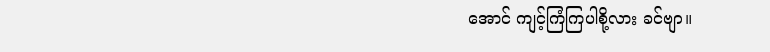အောင် ကျင့်ကြံကြပါစို့လား ခင်ဗျာ။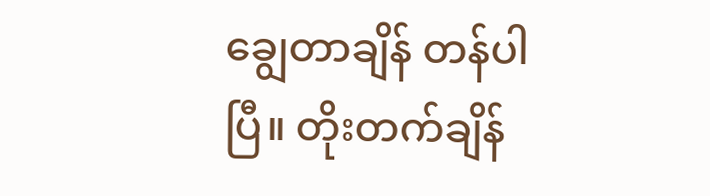ချွေတာချိန် တန်ပါပြီ။ တိုးတက်ချိန်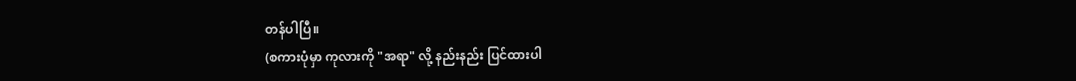တန်ပါပြီ။
(စကားပုံမှာ ကုလားကို "အရာ" လို့ နည်းနည်း ပြင်ထားပါ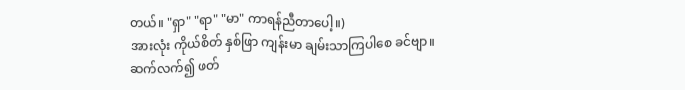တယ်။ "ရှာ" "ရာ" "မာ" ကာရန်ညီတာပေါ့။)
အားလုံး ကိုယ်စိတ် နှစ်ဖြာ ကျန်းမာ ချမ်းသာကြပါစေ ခင်ဗျာ။
ဆက်လက်၍ ဖတ်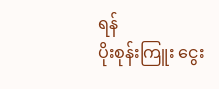ရန်
ပိုးစုန်းကြူး ငွေး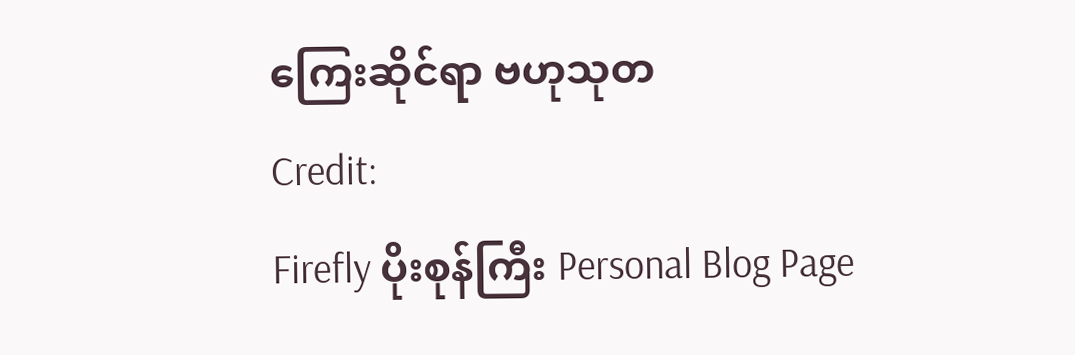ကြေးဆိုင်ရာ ဗဟုသုတ
Credit:
Firefly ပိုးစုန်ကြီး Personal Blog Page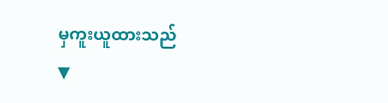မှကူးယူထားသည်
▼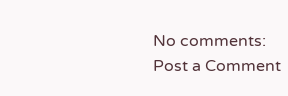No comments:
Post a Comment